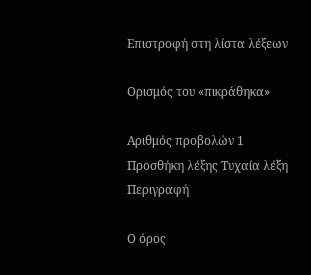Επιστροφή στη λίστα λέξεων

Ορισμός του «πικράθηκα»

Αριθμός προβολών 1
Προσθήκη λέξης Τυχαία λέξη
Περιγραφή

Ο όρος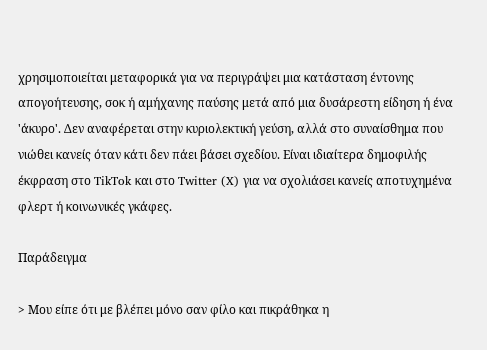χρησιμοποιείται μεταφορικά για να περιγράψει μια κατάσταση έντονης απογοήτευσης, σοκ ή αμήχανης παύσης μετά από μια δυσάρεστη είδηση ή ένα 'άκυρο'. Δεν αναφέρεται στην κυριολεκτική γεύση, αλλά στο συναίσθημα που νιώθει κανείς όταν κάτι δεν πάει βάσει σχεδίου. Είναι ιδιαίτερα δημοφιλής έκφραση στο TikTok και στο Twitter (X) για να σχολιάσει κανείς αποτυχημένα φλερτ ή κοινωνικές γκάφες.

Παράδειγμα

> Μου είπε ότι με βλέπει μόνο σαν φίλο και πικράθηκα η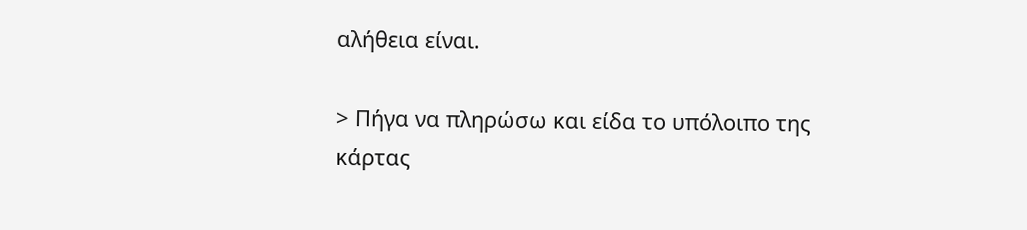αλήθεια είναι.

> Πήγα να πληρώσω και είδα το υπόλοιπο της κάρτας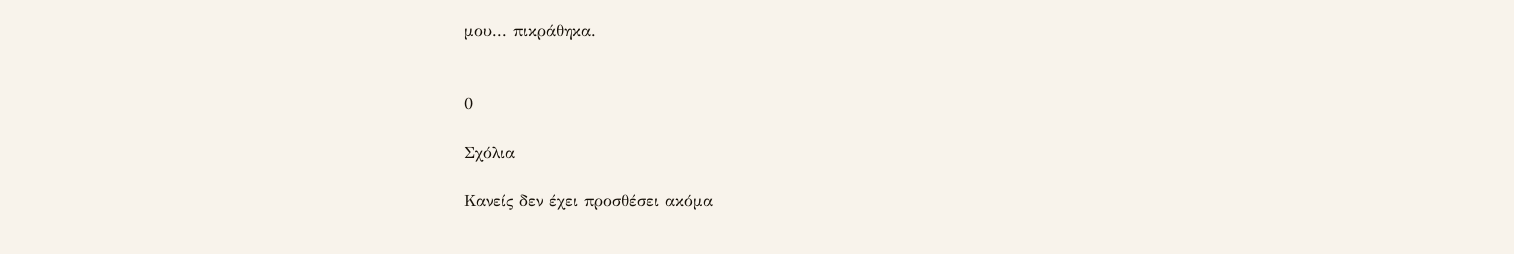μου... πικράθηκα.


0

Σχόλια

Κανείς δεν έχει προσθέσει ακόμα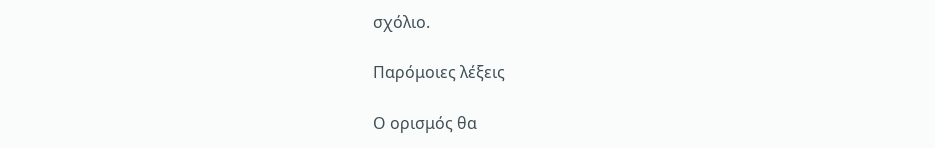σχόλιο.

Παρόμοιες λέξεις

Ο ορισμός θα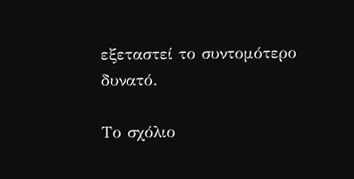εξεταστεί το συντομότερο δυνατό.

Το σχόλιο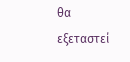θα εξεταστεί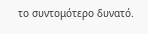το συντομότερο δυνατό.